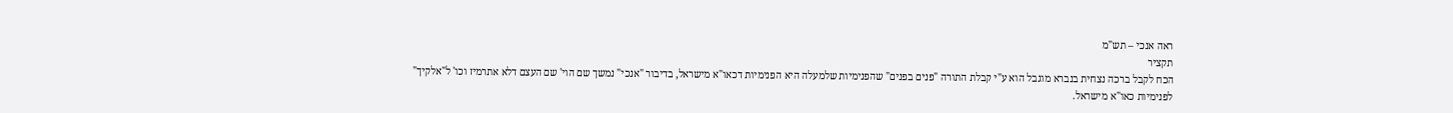ראה אנכי – תש"מ
תקציר
הכח לקבל ברכה נצחית בנברא מוגבל הוא ע"י קבלת התורה "פנים בפנים" שהפנימיות שלמעלה היא הפנימיות דכאו"א מישראל, בדיבור "אנכי" נמשך שם הוי' שם העצם דלא אתרמיז וכו' ל"אלקיך" לפנימיות כאו"א מישראל.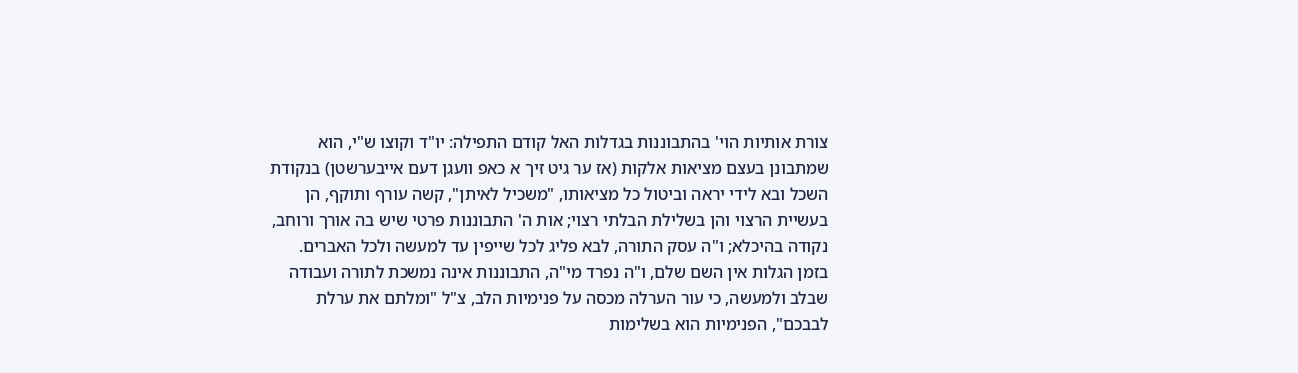צורת אותיות הוי' בהתבוננות בגדלות האל קודם התפילה: יו"ד וקוצו ש"י, הוא שמתבונן בעצם מציאות אלקות (אז ער גיט זיך א כאפ וועגן דעם אייבערשטן) בנקודת השכל ובא לידי יראה וביטול כל מציאותו, "משכיל לאיתן", קשה עורף ותוקף, הן בעשיית הרצוי והן בשלילת הבלתי רצוי; אות ה' התבוננות פרטי שיש בה אורך ורוחב, נקודה בהיכלא; ו"ה עסק התורה, לבא פליג לכל שייפין עד למעשה ולכל האברים.
בזמן הגלות אין השם שלם, ו"ה נפרד מי"ה, התבוננות אינה נמשכת לתורה ועבודה שבלב ולמעשה, כי עור הערלה מכסה על פנימיות הלב, צ"ל "ומלתם את ערלת לבבכם", הפנימיות הוא בשלימות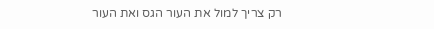רק צריך למול את העור הגס ואת העור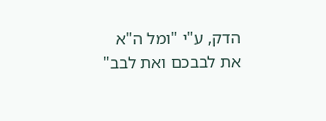הדק, ע"י "ומל ה"א את לבבכם ואת לבב"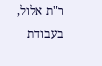ר"ת אלול, בעבודת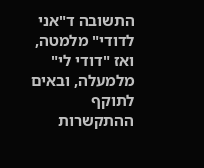התשובה ד"אני לדודי" מלמטה, ואז "דודי לי" מלמעלה, ובאים לתוקף ההתקשרות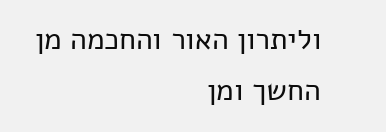וליתרון האור והחכמה מן החשך ומן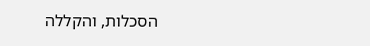הסכלות, והקללה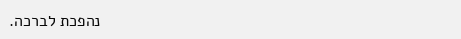נהפכת לברכה.